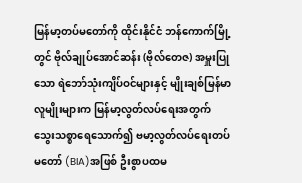မြန်မာ့တပ်မတော်ကို ထိုင်းနိုင်ငံ ဘန်ကောက်မြို့တွင် ဗိုလ်ချုပ်အောင်ဆန်း (ဗိုလ်တေဇ) အမှူးပြုသော ရဲဘော်သုံးကျိပ်ဝင်များနှင့် မျိုးချစ်မြန်မာလူမျိုးများက မြန်မာ့လွတ်လပ်ရေးအတွက် သွေးသစ္စာရေသောက်၍ ဗမာ့လွတ်လပ်ရေးတပ်မတော် (BIA)အဖြစ် ဦးစွာပထမ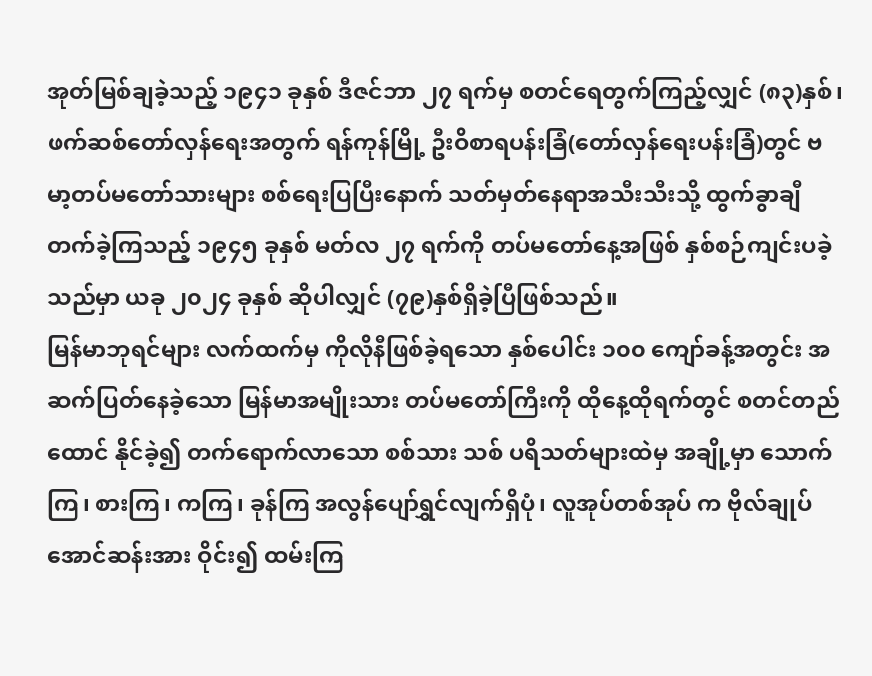အုတ်မြစ်ချခဲ့သည့် ၁၉၄၁ ခုနှစ် ဒီဇင်ဘာ ၂၇ ရက်မှ စတင်ရေတွက်ကြည့်လျှင် (၈၃)နှစ်၊ ဖက်ဆစ်တော်လှန်ရေးအတွက် ရန်ကုန်မြို့ ဦးဝိစာရပန်းခြံ(တော်လှန်ရေးပန်းခြံ)တွင် ဗမာ့တပ်မတော်သားများ စစ်ရေးပြပြီးနောက် သတ်မှတ်နေရာအသီးသီးသို့ ထွက်ခွာချီတက်ခဲ့ကြသည့် ၁၉၄၅ ခုနှစ် မတ်လ ၂၇ ရက်ကို တပ်မတော်နေ့အဖြစ် နှစ်စဉ်ကျင်းပခဲ့သည်မှာ ယခု ၂၀၂၄ ခုနှစ် ဆိုပါလျှင် (၇၉)နှစ်ရှိခဲ့ပြီဖြစ်သည်။
မြန်မာဘုရင်များ လက်ထက်မှ ကိုလိုနီဖြစ်ခဲ့ရသော နှစ်ပေါင်း ၁၀၀ ကျော်ခန့်အတွင်း အဆက်ပြတ်နေခဲ့သော မြန်မာအမျိုးသား တပ်မတော်ကြီးကို ထိုနေ့ထိုရက်တွင် စတင်တည်ထောင် နိုင်ခဲ့၍ တက်ရောက်လာသော စစ်သား သစ် ပရိသတ်များထဲမှ အချို့မှာ သောက်ကြ၊ စားကြ၊ ကကြ၊ ခုန်ကြ အလွန်ပျော်ရွှင်လျက်ရှိပုံ၊ လူအုပ်တစ်အုပ် က ဗိုလ်ချုပ်အောင်ဆန်းအား ဝိုင်း၍ ထမ်းကြ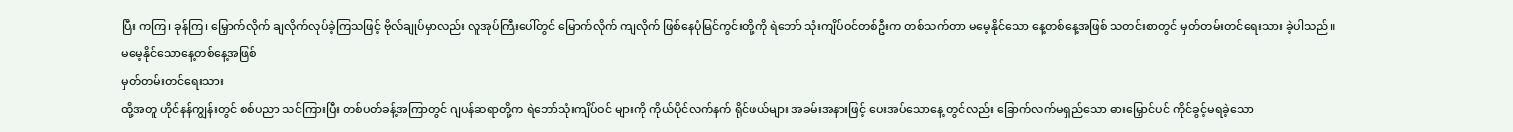ပြီး ကကြ၊ ခုန်ကြ၊ မြှောက်လိုက် ချလိုက်လုပ်ခဲ့ကြသဖြင့် ဗိုလ်ချုပ်မှာလည်း လူအုပ်ကြီးပေါ်တွင် မြောက်လိုက် ကျလိုက် ဖြစ်နေပုံမြင်ကွင်းတို့ကို ရဲဘော် သုံးကျိပ်ဝင်တစ်ဦးက တစ်သက်တာ မမေ့နိုင်သော နေ့တစ်နေ့အဖြစ် သတင်းစာတွင် မှတ်တမ်းတင်ရေးသား ခဲ့ပါသည်။
မမေ့နိုင်သောနေ့တစ်နေ့အဖြစ်
မှတ်တမ်းတင်ရေးသား
ထို့အတူ ဟိုင်နန်ကျွန်းတွင် စစ်ပညာ သင်ကြားပြီး တစ်ပတ်ခန့်အကြာတွင် ဂျပန်ဆရာတို့က ရဲဘော်သုံးကျိပ်ဝင် များကို ကိုယ်ပိုင်လက်နက် ရိုင်ဖယ်များ အခမ်းအနားဖြင့် ပေးအပ်သောနေ့ တွင်လည်း ခြောက်လက်မရှည်သော ဓားမြှောင်ပင် ကိုင်ခွင့်မရခဲ့သော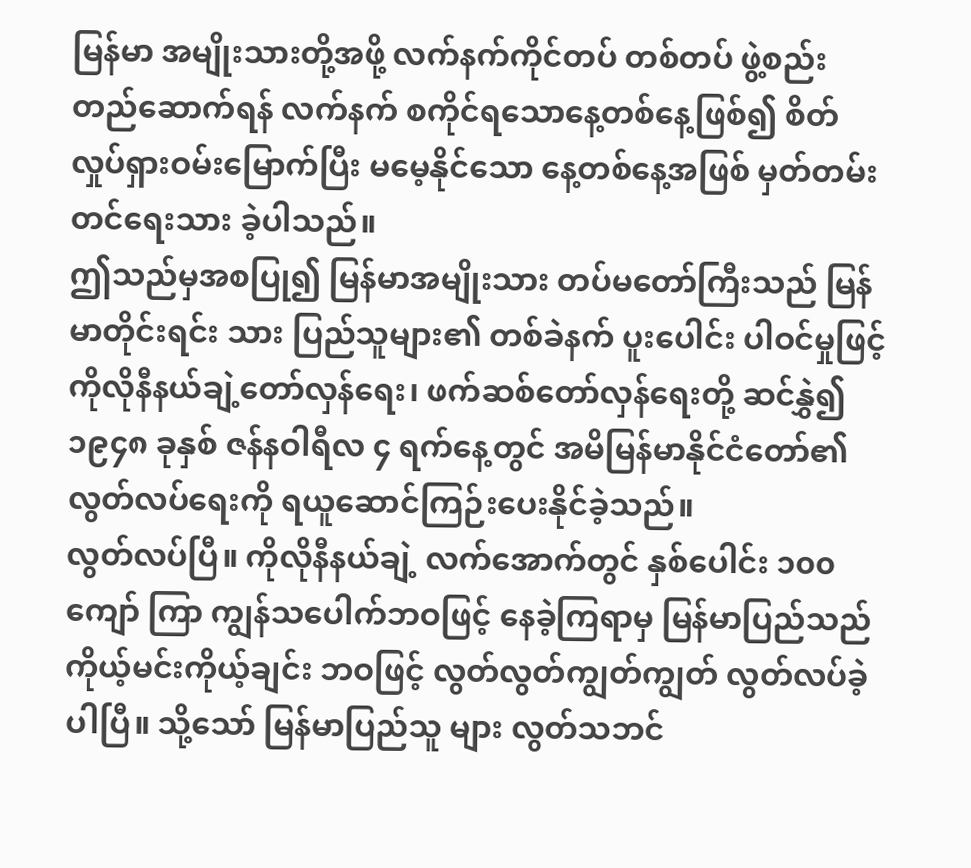မြန်မာ အမျိုးသားတို့အဖို့ လက်နက်ကိုင်တပ် တစ်တပ် ဖွဲ့စည်းတည်ဆောက်ရန် လက်နက် စကိုင်ရသောနေ့တစ်နေ့ဖြစ်၍ စိတ်လှုပ်ရှားဝမ်းမြောက်ပြီး မမေ့နိုင်သော နေ့တစ်နေ့အဖြစ် မှတ်တမ်းတင်ရေးသား ခဲ့ပါသည်။
ဤသည်မှအစပြု၍ မြန်မာအမျိုးသား တပ်မတော်ကြီးသည် မြန်မာတိုင်းရင်း သား ပြည်သူများ၏ တစ်ခဲနက် ပူးပေါင်း ပါဝင်မှုဖြင့် ကိုလိုနီနယ်ချဲ့တော်လှန်ရေး၊ ဖက်ဆစ်တော်လှန်ရေးတို့ ဆင်နွှဲ၍ ၁၉၄၈ ခုနှစ် ဇန်နဝါရီလ ၄ ရက်နေ့တွင် အမိမြန်မာနိုင်ငံတော်၏ လွတ်လပ်ရေးကို ရယူဆောင်ကြဉ်းပေးနိုင်ခဲ့သည်။
လွတ်လပ်ပြီ။ ကိုလိုနီနယ်ချဲ့ လက်အောက်တွင် နှစ်ပေါင်း ၁၀၀ ကျော် ကြာ ကျွန်သပေါက်ဘဝဖြင့် နေခဲ့ကြရာမှ မြန်မာပြည်သည် ကိုယ့်မင်းကိုယ့်ချင်း ဘဝဖြင့် လွတ်လွတ်ကျွတ်ကျွတ် လွတ်လပ်ခဲ့ပါပြီ။ သို့သော် မြန်မာပြည်သူ များ လွတ်သဘင်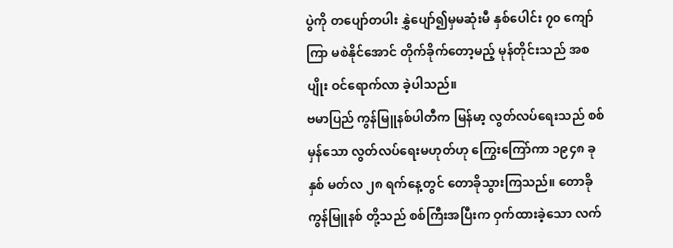ပွဲကို တပျော်တပါး နွှဲပျော်၍မှမဆုံးမီ နှစ်ပေါင်း ၇၀ ကျော်ကြာ မစဲနိုင်အောင် တိုက်ခိုက်တော့မည့် မုန်တိုင်းသည် အစပျိုး ဝင်ရောက်လာ ခဲ့ပါသည်။
ဗမာပြည် ကွန်မြူနစ်ပါတီက မြန်မာ့ လွတ်လပ်ရေးသည် စစ်မှန်သော လွတ်လပ်ရေးမဟုတ်ဟု ကြွေးကြော်ကာ ၁၉၄၈ ခုနှစ် မတ်လ ၂၈ ရက်နေ့တွင် တောခိုသွားကြသည်။ တောခိုကွန်မြူနစ် တို့သည် စစ်ကြီးအပြီးက ဝှက်ထားခဲ့သော လက်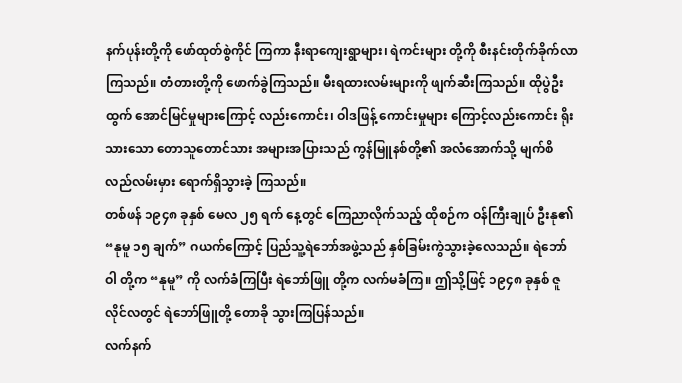နက်ပုန်းတို့ကို ဖော်ထုတ်စွဲကိုင် ကြကာ နီးရာကျေးရွာများ၊ ရဲကင်းများ တို့ကို စီးနင်းတိုက်ခိုက်လာကြသည်။ တံတားတို့ကို ဖောက်ခွဲကြသည်။ မီးရထားလမ်းများကို ဖျက်ဆီးကြသည်။ ထိုပွဲဦးထွက် အောင်မြင်မှုများကြောင့် လည်းကောင်း၊ ဝါဒဖြန့် ကောင်းမှုများ ကြောင့်လည်းကောင်း ရိုးသားသော တောသူတောင်သား အများအပြားသည် ကွန်မြူနစ်တို့၏ အလံအောက်သို့ မျက်စိလည်လမ်းမှား ရောက်ရှိသွားခဲ့ ကြသည်။
တစ်ဖန် ၁၉၄၈ ခုနှစ် မေလ ၂၅ ရက် နေ့တွင် ကြေညာလိုက်သည့် ထိုစဉ်က ဝန်ကြီးချုပ် ဦးနု၏ “နုမူ ၁၅ ချက်” ဂယက်ကြောင့် ပြည်သူ့ရဲဘော်အဖွဲ့သည် နှစ်ခြမ်းကွဲသွားခဲ့လေသည်။ ရဲဘော်ဝါ တို့က “နုမူ” ကို လက်ခံကြပြီး ရဲဘော်ဖြူ တို့က လက်မခံကြ။ ဤသို့ဖြင့် ၁၉၄၈ ခုနှစ် ဇူလိုင်လတွင် ရဲဘော်ဖြူတို့ တောခို သွားကြပြန်သည်။
လက်နက်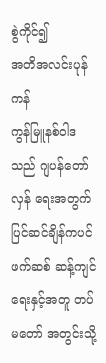စွဲကိုင်၍
အတိအလင်းပုန်ကန်
ကွန်မြူနစ်ဝါဒသည် ဂျပန်တော်လှန် ရေးအတွက် ပြင်ဆင်ချိန်ကပင် ဖက်ဆစ် ဆန့်ကျင်ရေးနှင့်အတူ တပ်မတော် အတွင်းသို့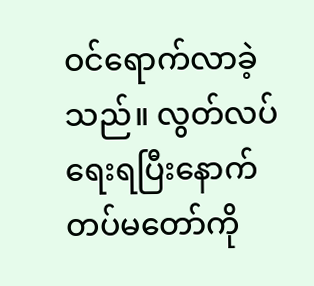ဝင်ရောက်လာခဲ့သည်။ လွတ်လပ်ရေးရပြီးနောက် တပ်မတော်ကို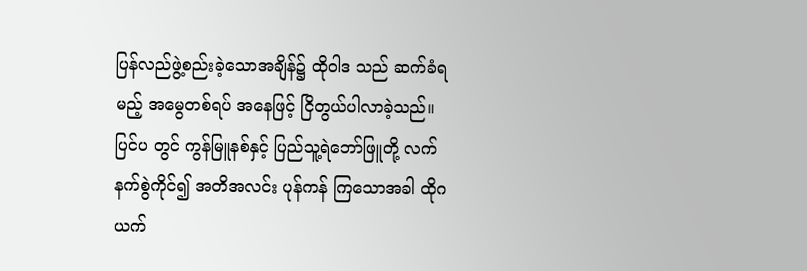ပြန်လည်ဖွဲ့စည်းခဲ့သောအချိန်၌ ထိုဝါဒ သည် ဆက်ခံရမည့် အမွေတစ်ရပ် အနေဖြင့် ငြိတွယ်ပါလာခဲ့သည်။ ပြင်ပ တွင် ကွန်မြူနစ်နှင့် ပြည်သူ့ရဲဘော်ဖြူတို့ လက်နက်စွဲကိုင်၍ အတိအလင်း ပုန်ကန် ကြသောအခါ ထိုဂယက်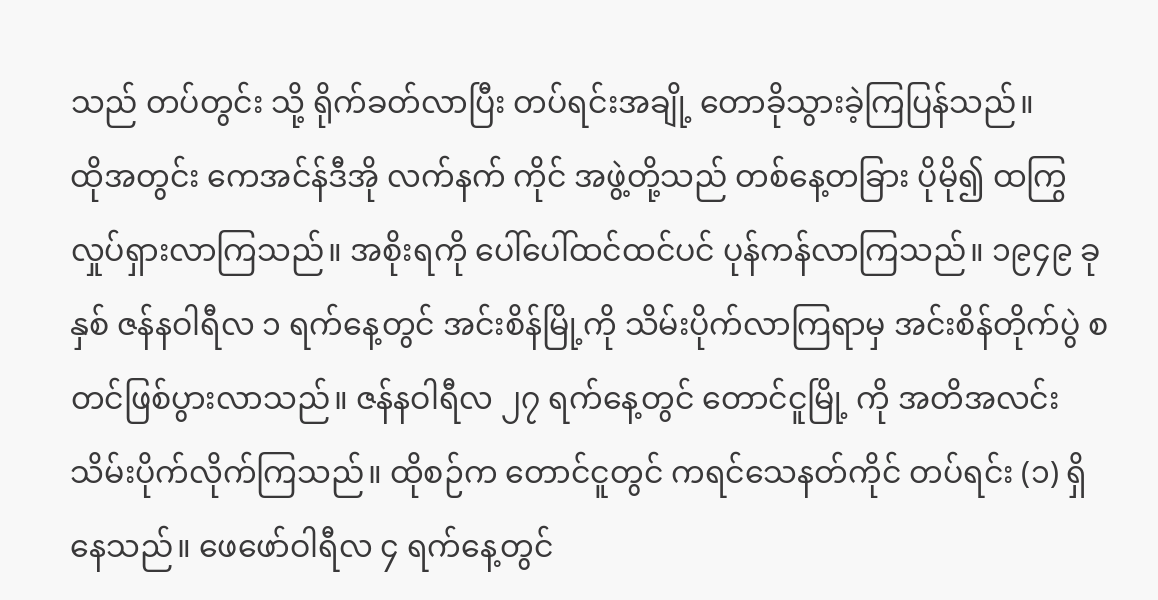သည် တပ်တွင်း သို့ ရိုက်ခတ်လာပြီး တပ်ရင်းအချို့ တောခိုသွားခဲ့ကြပြန်သည်။
ထိုအတွင်း ကေအင်န်ဒီအို လက်နက် ကိုင် အဖွဲ့တို့သည် တစ်နေ့တခြား ပိုမို၍ ထကြွလှုပ်ရှားလာကြသည်။ အစိုးရကို ပေါ်ပေါ်ထင်ထင်ပင် ပုန်ကန်လာကြသည်။ ၁၉၄၉ ခုနှစ် ဇန်နဝါရီလ ၁ ရက်နေ့တွင် အင်းစိန်မြို့ကို သိမ်းပိုက်လာကြရာမှ အင်းစိန်တိုက်ပွဲ စတင်ဖြစ်ပွားလာသည်။ ဇန်နဝါရီလ ၂၇ ရက်နေ့တွင် တောင်ငူမြို့ ကို အတိအလင်း သိမ်းပိုက်လိုက်ကြသည်။ ထိုစဉ်က တောင်ငူတွင် ကရင်သေနတ်ကိုင် တပ်ရင်း (၁) ရှိနေသည်။ ဖေဖော်ဝါရီလ ၄ ရက်နေ့တွင်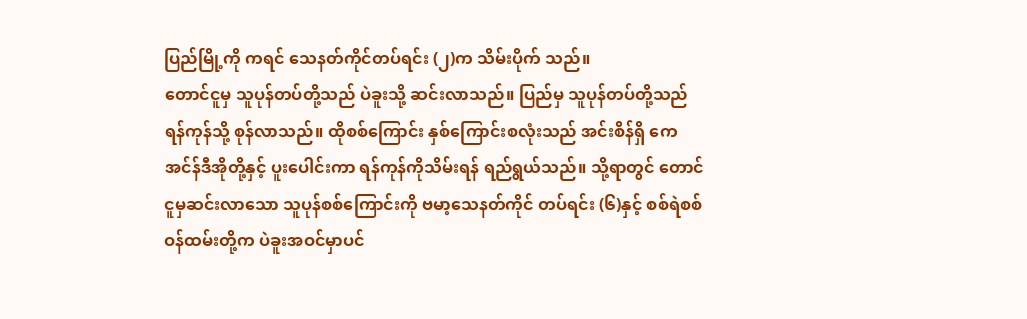ပြည်မြို့ကို ကရင် သေနတ်ကိုင်တပ်ရင်း (၂)က သိမ်းပိုက် သည်။
တောင်ငူမှ သူပုန်တပ်တို့သည် ပဲခူးသို့ ဆင်းလာသည်။ ပြည်မှ သူပုန်တပ်တို့သည် ရန်ကုန်သို့ စုန်လာသည်။ ထိုစစ်ကြောင်း နှစ်ကြောင်းစလုံးသည် အင်းစိန်ရှိ ကေအင်န်ဒီအိုတို့နှင့် ပူးပေါင်းကာ ရန်ကုန်ကိုသိမ်းရန် ရည်ရွယ်သည်။ သို့ရာတွင် တောင်ငူမှဆင်းလာသော သူပုန်စစ်ကြောင်းကို ဗမာ့သေနတ်ကိုင် တပ်ရင်း (၆)နှင့် စစ်ရဲစစ်ဝန်ထမ်းတို့က ပဲခူးအဝင်မှာပင်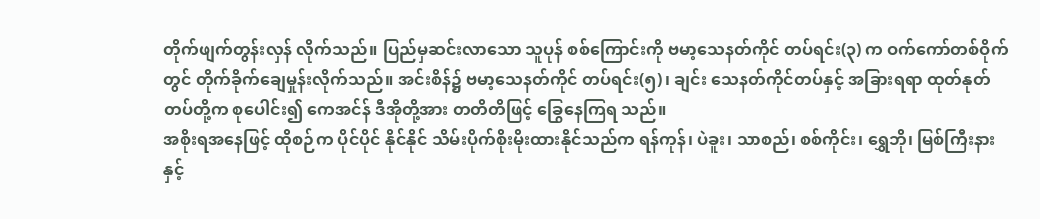တိုက်ဖျက်တွန်းလှန် လိုက်သည်။ ပြည်မှဆင်းလာသော သူပုန် စစ်ကြောင်းကို ဗမာ့သေနတ်ကိုင် တပ်ရင်း(၃) က ဝက်ကော်တစ်ဝိုက်တွင် တိုက်ခိုက်ချေမှုန်းလိုက်သည်။ အင်းစိန်၌ ဗမာ့သေနတ်ကိုင် တပ်ရင်း(၅)၊ ချင်း သေနတ်ကိုင်တပ်နှင့် အခြားရရာ ထုတ်နုတ်တပ်တို့က စုပေါင်း၍ ကေအင်န် ဒီအိုတို့အား တတိတိဖြင့် ခြွေနေကြရ သည်။
အစိုးရအနေဖြင့် ထိုစဉ်က ပိုင်ပိုင် နိုင်နိုင် သိမ်းပိုက်စိုးမိုးထားနိုင်သည်က ရန်ကုန်၊ ပဲခူး၊ သာစည်၊ စစ်ကိုင်း၊ ရွှေဘို၊ မြစ်ကြီးနားနှင့်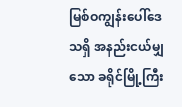မြစ်ဝကျွန်းပေါ်ဒေသရှိ အနည်းငယ်မျှသော ခရိုင်မြို့ကြီး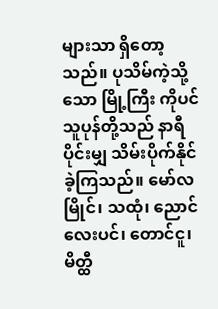များသာ ရှိတော့သည်။ ပုသိမ်ကဲ့သို့သော မြို့ကြီး ကိုပင် သူပုန်တို့သည် နာရီပိုင်းမျှ သိမ်းပိုက်နိုင်ခဲ့ကြသည်။ မော်လမြိုင်၊ သထုံ၊ ညောင်လေးပင်၊ တောင်ငူ၊ မိတ္ထီ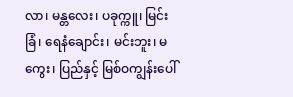လာ၊ မန္တလေး၊ ပခုက္ကူ၊ မြင်းခြံ၊ ရေနံချောင်း၊ မင်းဘူး၊ မကွေး၊ ပြည်နှင့် မြစ်ဝကျွန်းပေါ်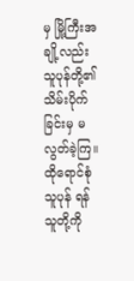မှ မြို့ကြီးအချို့လည်း သူပုန်တို့၏ သိမ်းပိုက် ခြင်းမှ မလွတ်ခဲ့ကြ။
ထိုရောင်စုံသူပုန် ရန်သူတို့ကို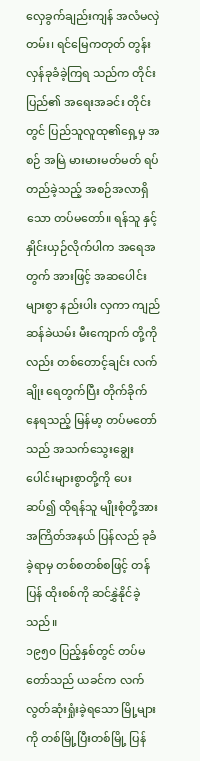လှေခွက်ချည်းကျန် အလံမလှဲတမ်း၊ ရင်မြေကတုတ် တွန်းလှန်ခုခံခဲ့ကြရ သည်က တိုင်းပြည်၏ အရေးအခင်း တိုင်းတွင် ပြည်သူလူထု၏ရှေ့မှ အစဉ် အမြဲ မားမားမတ်မတ် ရပ်တည်ခဲ့သည့် အစဉ်အလာရှိသော တပ်မတော်။ ရန်သူ နှင့် နှိုင်းယှဉ်လိုက်ပါက အရေအတွက် အားဖြင့် အဆပေါင်းများစွာ နည်းပါး လှကာ ကျည်ဆန်ခဲယမ်း မီးကျောက် တို့ကိုလည်း တစ်တောင့်ချင်း လက်ချိုး ရေတွက်ပြီး တိုက်ခိုက်နေရသည့် မြန်မာ့ တပ်မတော်သည် အသက်သွေးချွေး ပေါင်းများစွာတို့ကို ပေးဆပ်၍ ထိုရန်သူ မျိုးစုံတို့အား အကြိတ်အနယ် ပြန်လည် ခုခံခဲ့ရာမှ တစ်စတစ်စဖြင့် တန်ပြန် ထိုးစစ်ကို ဆင်နွှဲနိုင်ခဲ့သည်။
၁၉၅၀ ပြည့်နှစ်တွင် တပ်မတော်သည် ယခင်က လက်လွတ်ဆုံးရှုံးခဲ့ရသော မြို့များကို တစ်မြို့ပြီးတစ်မြို့ ပြန်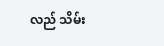လည် သိမ်း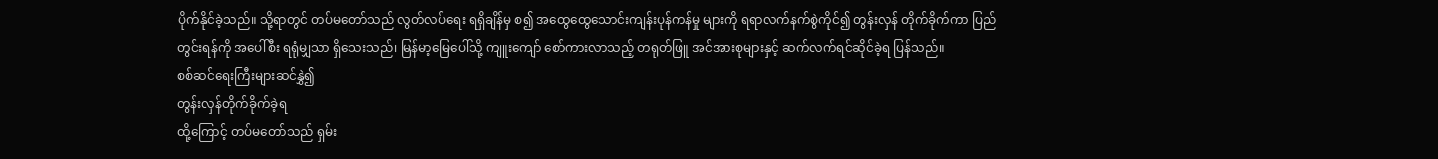ပိုက်နိုင်ခဲ့သည်။ သို့ရာတွင် တပ်မတော်သည် လွတ်လပ်ရေး ရရှိချိန်မှ စ၍ အထွေထွေသောင်းကျန်းပုန်ကန်မှု များကို ရရာလက်နက်စွဲကိုင်၍ တွန်းလှန် တိုက်ခိုက်ကာ ပြည်တွင်းရန်ကို အပေါ်စီး ရရုံမျှသာ ရှိသေးသည်၊ မြန်မာ့မြေပေါ်သို့ ကျူးကျော် စော်ကားလာသည့် တရုတ်ဖြူ အင်အားစုများနှင့် ဆက်လက်ရင်ဆိုင်ခဲ့ရ ပြန်သည်။
စစ်ဆင်ရေးကြီးများဆင်နွှဲ၍
တွန်းလှန်တိုက်ခိုက်ခဲ့ရ
ထို့ကြောင့် တပ်မတော်သည် ရှမ်း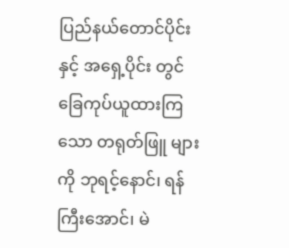ပြည်နယ်တောင်ပိုင်းနှင့် အရှေ့ပိုင်း တွင် ခြေကုပ်ယူထားကြသော တရုတ်ဖြူ များကို ဘုရင့်နောင်၊ ရန်ကြီးအောင်၊ မဲ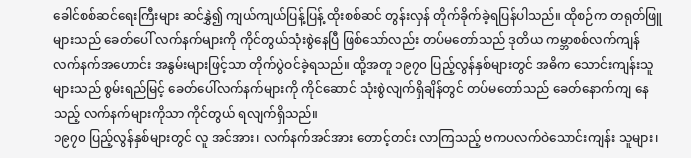ခေါင်စစ်ဆင်ရေးကြီးများ ဆင်နွှဲ၍ ကျယ်ကျယ်ပြန့်ပြန့် ထိုးစစ်ဆင် တွန်းလှန် တိုက်ခိုက်ခဲ့ရပြန်ပါသည်။ ထိုစဉ်က တရုတ်ဖြူများသည် ခေတ်ပေါ် လက်နက်များကို ကိုင်တွယ်သုံးစွဲနေပြီ ဖြစ်သော်လည်း တပ်မတော်သည် ဒုတိယ ကမ္ဘာစစ်လက်ကျန် လက်နက်အဟောင်း အနွမ်းများဖြင့်သာ တိုက်ပွဲဝင်ခဲ့ရသည်။ ထို့အတူ ၁၉၇၀ ပြည့်လွန်နှစ်များတွင် အဓိက သောင်းကျန်းသူများသည် စွမ်းရည်မြင့် ခေတ်ပေါ်လက်နက်များကို ကိုင်ဆောင် သုံးစွဲလျက်ရှိချိန်တွင် တပ်မတော်သည် ခေတ်နောက်ကျ နေသည့် လက်နက်များကိုသာ ကိုင်တွယ် ရလျက်ရှိသည်။
၁၉၇၀ ပြည့်လွန်နှစ်များတွင် လူ အင်အား၊ လက်နက်အင်အား တောင့်တင်း လာကြသည့် ဗကပလက်ဝဲသောင်းကျန်း သူများ၊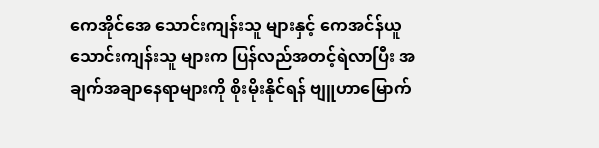ကေအိုင်အေ သောင်းကျန်းသူ များနှင့် ကေအင်န်ယူ သောင်းကျန်းသူ များက ပြန်လည်အတင့်ရဲလာပြီး အချက်အချာနေရာများကို စိုးမိုးနိုင်ရန် ဗျူဟာမြောက်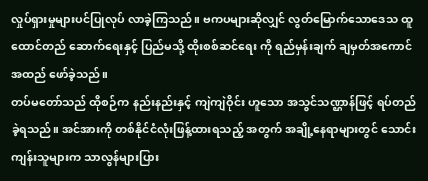လှုပ်ရှားမှုများပင်ပြုလုပ် လာခဲ့ကြသည်။ ဗကပများဆိုလျှင် လွတ်မြောက်သောဒေသ ထူထောင်တည် ဆောက်ရေးနှင့် ပြည်မသို့ ထိုးစစ်ဆင်ရေး ကို ရည်မှန်းချက် ချမှတ်အကောင်အထည် ဖော်ခဲ့သည်။
တပ်မတော်သည် ထိုစဉ်က နည်းနည်းနှင့် ကျဲကျဲဝိုင်း ဟူသော အသွင်သဏ္ဌာန်ဖြင့် ရပ်တည်ခဲ့ရသည်။ အင်အားကို တစ်နိုင်ငံလုံးဖြန့်ထားရသည့် အတွက် အချို့နေရာများတွင် သောင်းကျန်းသူများက သာလွန်များပြား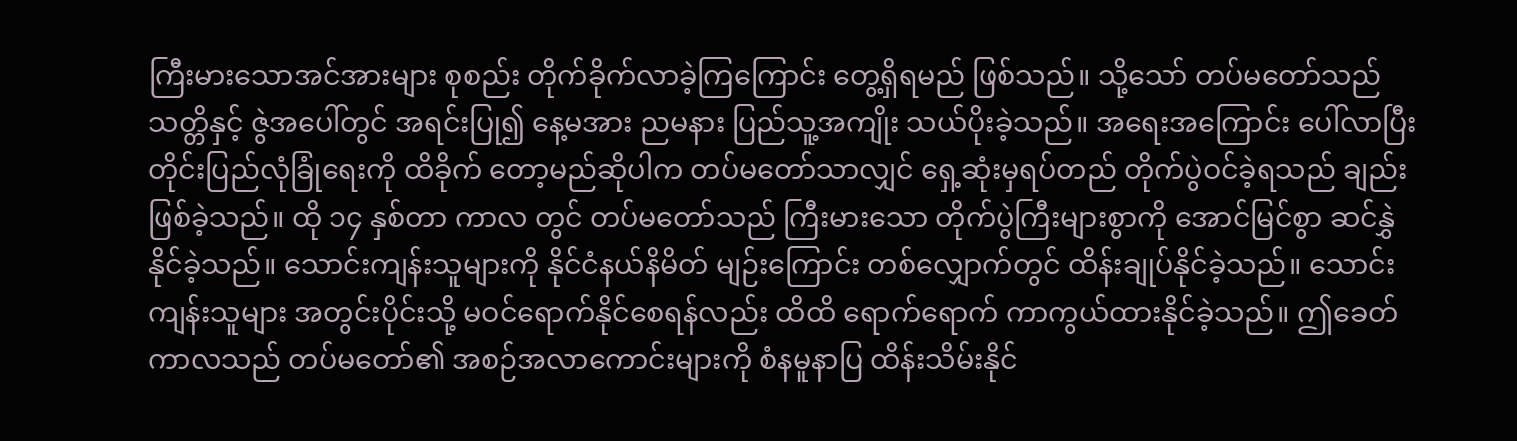ကြီးမားသောအင်အားများ စုစည်း တိုက်ခိုက်လာခဲ့ကြကြောင်း တွေ့ရှိရမည် ဖြစ်သည်။ သို့သော် တပ်မတော်သည် သတ္တိနှင့် ဇွဲအပေါ်တွင် အရင်းပြု၍ နေ့မအား ညမနား ပြည်သူ့အကျိုး သယ်ပိုးခဲ့သည်။ အရေးအကြောင်း ပေါ်လာပြီး တိုင်းပြည်လုံခြုံရေးကို ထိခိုက် တော့မည်ဆိုပါက တပ်မတော်သာလျှင် ရှေ့ဆုံးမှရပ်တည် တိုက်ပွဲဝင်ခဲ့ရသည် ချည်း ဖြစ်ခဲ့သည်။ ထို ၁၄ နှစ်တာ ကာလ တွင် တပ်မတော်သည် ကြီးမားသော တိုက်ပွဲကြီးများစွာကို အောင်မြင်စွာ ဆင်နွှဲနိုင်ခဲ့သည်။ သောင်းကျန်းသူများကို နိုင်ငံနယ်နိမိတ် မျဉ်းကြောင်း တစ်လျှောက်တွင် ထိန်းချုပ်နိုင်ခဲ့သည်။ သောင်းကျန်းသူများ အတွင်းပိုင်းသို့ မဝင်ရောက်နိုင်စေရန်လည်း ထိထိ ရောက်ရောက် ကာကွယ်ထားနိုင်ခဲ့သည်။ ဤခေတ်ကာလသည် တပ်မတော်၏ အစဉ်အလာကောင်းများကို စံနမူနာပြ ထိန်းသိမ်းနိုင်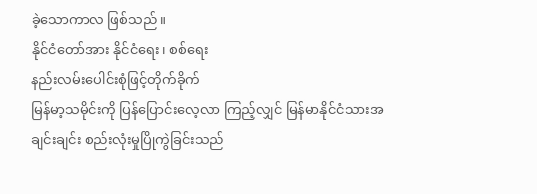ခဲ့သောကာလ ဖြစ်သည်။
နိုင်ငံတော်အား နိုင်ငံရေး၊ စစ်ရေး
နည်းလမ်းပေါင်းစုံဖြင့်တိုက်ခိုက်
မြန်မာ့သမိုင်းကို ပြန်ပြောင်းလေ့လာ ကြည့်လျှင် မြန်မာနိုင်ငံသားအချင်းချင်း စည်းလုံးမှုပြိုကွဲခြင်းသည်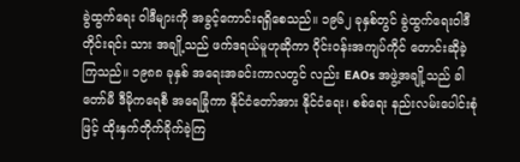ခွဲထွက်ရေး ဝါဒီများကို အခွင့်ကောင်းရရှိစေသည်။ ၁၉၆၂ ခုနှစ်တွင် ခွဲထွက်ရေးဝါဒီ တိုင်းရင်း သား အချို့သည် ဖက်ဒရယ်မူဟုဆိုကာ ဝိုင်းဝန်းအကျပ်ကိုင် တောင်းဆိုခဲ့ကြသည်။ ၁၉၈၈ ခုနှစ် အရေးအခင်းကာလတွင် လည်း EAOs အဖွဲ့အချို့သည် ခါတော်မီ ဒီမိုကရေစီ အရေခြုံကာ နိုင်ငံတော်အား နိုင်ငံရေး၊ စစ်ရေး နည်းလမ်းပေါင်းစုံဖြင့် ထိုးနှက်တိုက်ခိုက်ခဲ့ကြ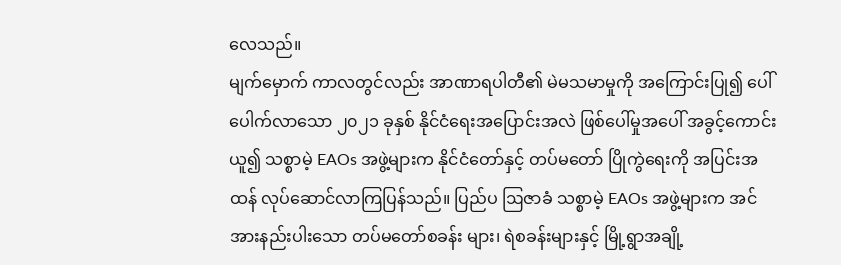လေသည်။
မျက်မှောက် ကာလတွင်လည်း အာဏာရပါတီ၏ မဲမသမာမှုကို အကြောင်းပြု၍ ပေါ်ပေါက်လာသော ၂၀၂၁ ခုနှစ် နိုင်ငံရေးအပြောင်းအလဲ ဖြစ်ပေါ်မှုအပေါ် အခွင့်ကောင်းယူ၍ သစ္စာမဲ့ EAOs အဖွဲ့များက နိုင်ငံတော်နှင့် တပ်မတော် ပြိုကွဲရေးကို အပြင်းအထန် လုပ်ဆောင်လာကြပြန်သည်။ ပြည်ပ ဩဇာခံ သစ္စာမဲ့ EAOs အဖွဲ့များက အင်အားနည်းပါးသော တပ်မတော်စခန်း များ၊ ရဲစခန်းများနှင့် မြို့ရွာအချို့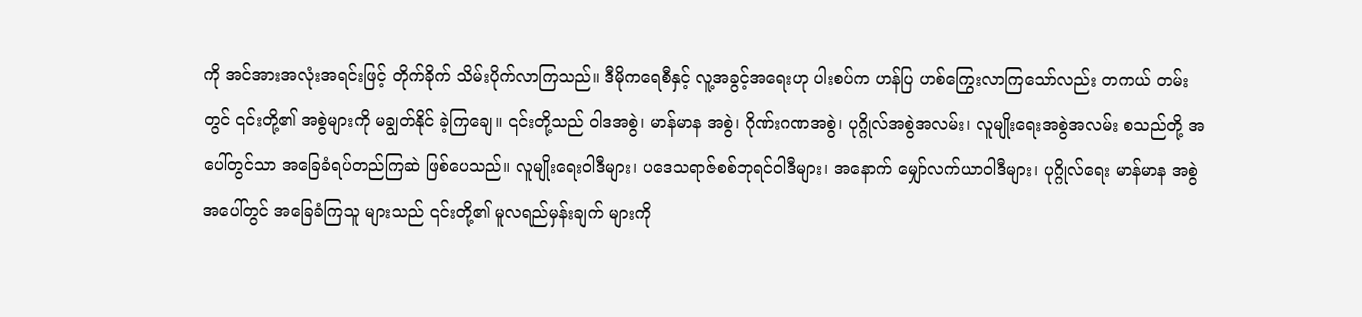ကို အင်အားအလုံးအရင်းဖြင့် တိုက်ခိုက် သိမ်းပိုက်လာကြသည်။ ဒီမိုကရေစီနှင့် လူ့အခွင့်အရေးဟု ပါးစပ်က ဟန်ပြ ဟစ်ကြွေးလာကြသော်လည်း တကယ် တမ်းတွင် ၎င်းတို့၏ အစွဲများကို မချွတ်နိုင် ခဲ့ကြချေ။ ၎င်းတို့သည် ဝါဒအစွဲ၊ မာန်မာန အစွဲ၊ ဂိုဏ်းဂဏအစွဲ၊ ပုဂ္ဂိုလ်အစွဲအလမ်း၊ လူမျိုးရေးအစွဲအလမ်း စသည်တို့ အပေါ်တွင်သာ အခြေခံရပ်တည်ကြဆဲ ဖြစ်ပေသည်။ လူမျိုးရေးဝါဒီများ၊ ပဒေသရာဇ်စစ်ဘုရင်ဝါဒီများ၊ အနောက် မျှော်လက်ယာဝါဒီများ၊ ပုဂ္ဂိုလ်ရေး မာန်မာန အစွဲအပေါ်တွင် အခြေခံကြသူ များသည် ၎င်းတို့၏ မူလရည်မှန်းချက် များကို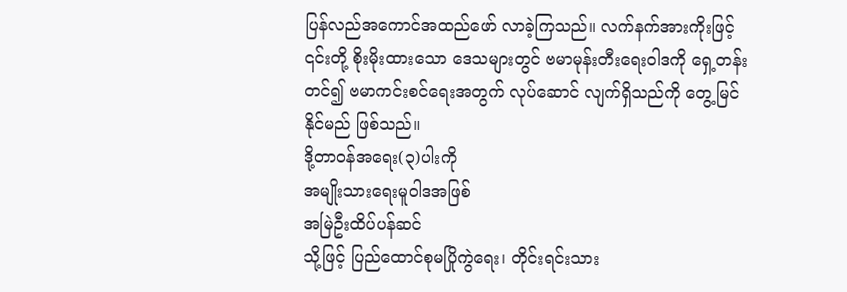ပြန်လည်အကောင်အထည်ဖော် လာခဲ့ကြသည်။ လက်နက်အားကိုးဖြင့် ၎င်းတို့ စိုးမိုးထားသော ဒေသများတွင် ဗမာမုန်းတီးရေးဝါဒကို ရှေ့တန်းတင်၍ ဗမာကင်းစင်ရေးအတွက် လုပ်ဆောင် လျက်ရှိသည်ကို တွေ့မြင်နိုင်မည် ဖြစ်သည်။
ဒို့တာဝန်အရေး(၃)ပါးကို
အမျိုးသားရေးမူဝါဒအဖြစ်
အမြဲဦးထိပ်ပန်ဆင်
သို့ဖြင့် ပြည်ထောင်စုမပြိုကွဲရေး၊ တိုင်းရင်းသား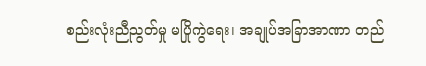စည်းလုံးညီညွတ်မှု မပြိုကွဲရေး၊ အချုပ်အခြာအာဏာ တည်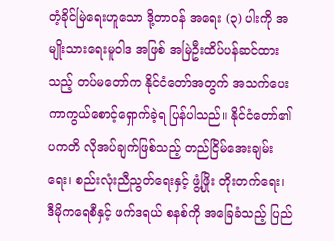တံ့ခိုင်မြဲရေးဟူသော ဒို့တာဝန် အရေး (၃) ပါးကို အမျိုးသားရေးမူဝါဒ အဖြစ် အမြဲဦးထိပ်ပန်ဆင်ထားသည့် တပ်မတော်က နိုင်ငံတော်အတွက် အသက်ပေး ကာကွယ်စောင့်ရှောက်ခဲ့ရ ပြန်ပါသည်။ နိုင်ငံတော်၏ ပကတိ လိုအပ်ချက်ဖြစ်သည့် တည်ငြိမ်အေးချမ်း ရေး၊ စည်းလုံးညီညွတ်ရေးနှင့် ဖွံ့ဖြိုး တိုးတက်ရေး၊ ဒီမိုကရေစီနှင့် ဖက်ဒရယ် စနစ်ကို အခြေခံသည့် ပြည်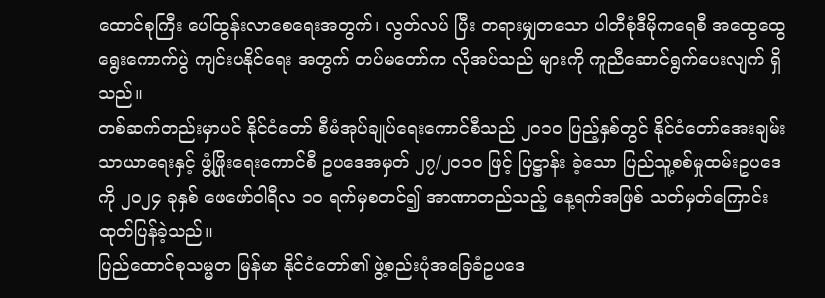ထောင်စုကြီး ပေါ်ထွန်းလာစေရေးအတွက်၊ လွတ်လပ် ပြီး တရားမျှတသော ပါတီစုံဒီမိုကရေစီ အထွေထွေရွေးကောက်ပွဲ ကျင်းပနိုင်ရေး အတွက် တပ်မတော်က လိုအပ်သည် များကို ကူညီဆောင်ရွက်ပေးလျက် ရှိသည်။
တစ်ဆက်တည်းမှာပင် နိုင်ငံတော် စီမံအုပ်ချုပ်ရေးကောင်စီသည် ၂၀၁၀ ပြည့်နှစ်တွင် နိုင်ငံတော်အေးချမ်း သာယာရေးနှင့် ဖွံ့ဖြိုးရေးကောင်စီ ဥပဒေအမှတ် ၂၇/၂၀၁၀ ဖြင့် ပြဋ္ဌာန်း ခဲ့သော ပြည်သူ့စစ်မှုထမ်းဥပဒေကို ၂၀၂၄ ခုနှစ် ဖေဖော်ဝါရီလ ၁၀ ရက်မှစတင်၍ အာဏာတည်သည့် နေ့ရက်အဖြစ် သတ်မှတ်ကြောင်း ထုတ်ပြန်ခဲ့သည်။
ပြည်ထောင်စုသမ္မတ မြန်မာ နိုင်ငံတော်၏ ဖွဲ့စည်းပုံအခြေခံဥပဒေ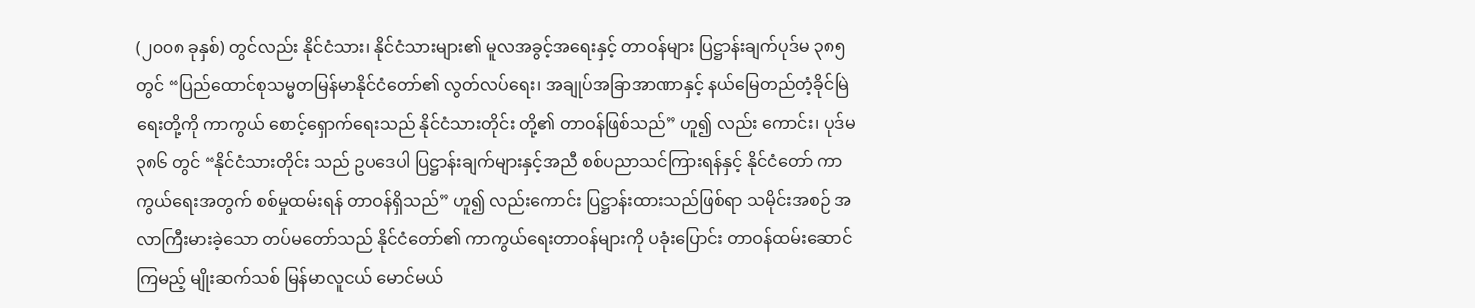(၂၀၀၈ ခုနှစ်) တွင်လည်း နိုင်ငံသား၊ နိုင်ငံသားများ၏ မူလအခွင့်အရေးနှင့် တာဝန်များ ပြဋ္ဌာန်းချက်ပုဒ်မ ၃၈၅ တွင် “ပြည်ထောင်စုသမ္မတမြန်မာနိုင်ငံတော်၏ လွတ်လပ်ရေး၊ အချုပ်အခြာအာဏာနှင့် နယ်မြေတည်တံ့ခိုင်မြဲရေးတို့ကို ကာကွယ် စောင့်ရှောက်ရေးသည် နိုင်ငံသားတိုင်း တို့၏ တာဝန်ဖြစ်သည်” ဟူ၍ လည်း ကောင်း၊ ပုဒ်မ ၃၈၆ တွင် “နိုင်ငံသားတိုင်း သည် ဥပဒေပါ ပြဋ္ဌာန်းချက်များနှင့်အညီ စစ်ပညာသင်ကြားရန်နှင့် နိုင်ငံတော် ကာကွယ်ရေးအတွက် စစ်မှုထမ်းရန် တာဝန်ရှိသည်” ဟူ၍ လည်းကောင်း ပြဋ္ဌာန်းထားသည်ဖြစ်ရာ သမိုင်းအစဉ် အလာကြီးမားခဲ့သော တပ်မတော်သည် နိုင်ငံတော်၏ ကာကွယ်ရေးတာဝန်များကို ပခုံးပြောင်း တာဝန်ထမ်းဆောင်ကြမည့် မျိုးဆက်သစ် မြန်မာလူငယ် မောင်မယ်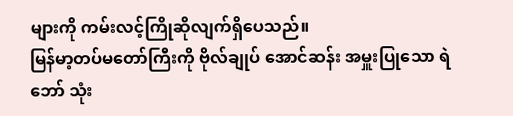များကို ကမ်းလင့်ကြိုဆိုလျက်ရှိပေသည်။
မြန်မာ့တပ်မတော်ကြီးကို ဗိုလ်ချုပ် အောင်ဆန်း အမှူးပြုသော ရဲဘော် သုံး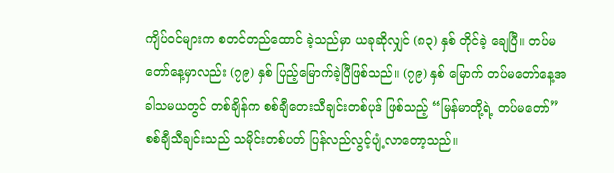ကျိပ်ဝင်များက စတင်တည်ထောင် ခဲ့သည်မှာ ယခုဆိုလျှင် (၈၃) နှစ် တိုင်ခဲ့ ချေပြီ။ တပ်မတော်နေ့မှာလည်း (၇၉) နှစ် ပြည့်မြောက်ခဲ့ပြီဖြစ်သည်။ (၇၉) နှစ် မြောက် တပ်မတော်နေ့အခါသမယတွင် တစ်ချိန်က စစ်ချီတေးသီချင်းတစ်ပုဒ် ဖြစ်သည့် “မြန်မာတို့ရဲ့ တပ်မတော်” စစ်ချီသီချင်းသည် သမိုင်းတစ်ပတ် ပြန်လည်လွင့်ပျံ့လာတော့သည်။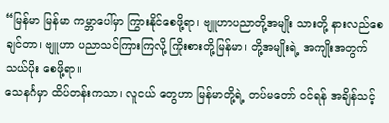“မြန်မာ မြန်မာ ကမ္ဘာပေါ်မှာ ကြွားနိုင်စေဖို့ရာ၊ ဗျူဟာပညာတို့အမျိုး သားတို့ နားလည်စေချင်တာ၊ ဗျူဟာ ပညာသင်ကြားကြလို့ ကြိုးစားတို့မြန်မာ၊ တို့အမျိုးရဲ့ အကျိုးအတွက် သယ်ပိုး စေဖို့ရာ။
သေနင်္ဂမှာ ထိပ်တန်းကသာ၊ လူငယ် တွေဟာ မြန်မာတို့ရဲ့ တပ်မတော် ဝင်ရန် အချိန်သင့်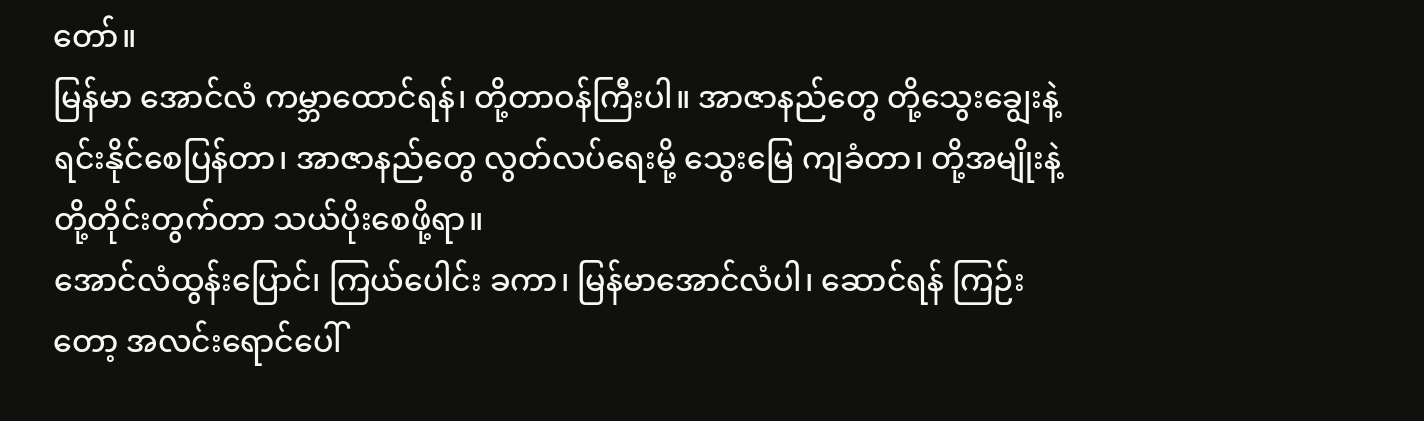တော်။
မြန်မာ အောင်လံ ကမ္ဘာထောင်ရန်၊ တို့တာဝန်ကြီးပါ။ အာဇာနည်တွေ တို့သွေးချွေးနဲ့ ရင်းနိုင်စေပြန်တာ၊ အာဇာနည်တွေ လွတ်လပ်ရေးမို့ သွေးမြေ ကျခံတာ၊ တို့အမျိုးနဲ့ တို့တိုင်းတွက်တာ သယ်ပိုးစေဖို့ရာ။
အောင်လံထွန်းပြောင်၊ ကြယ်ပေါင်း ခကာ၊ မြန်မာအောင်လံပါ၊ ဆောင်ရန် ကြဉ်းတော့ အလင်းရောင်ပေါ်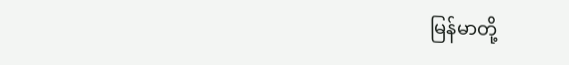မြန်မာတို့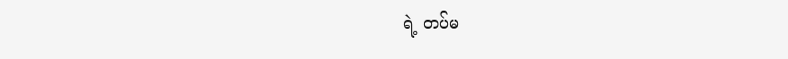ရဲ့ တပ်မ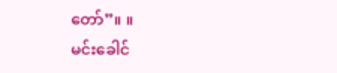တော်”။ ။
မင်းခေါင်